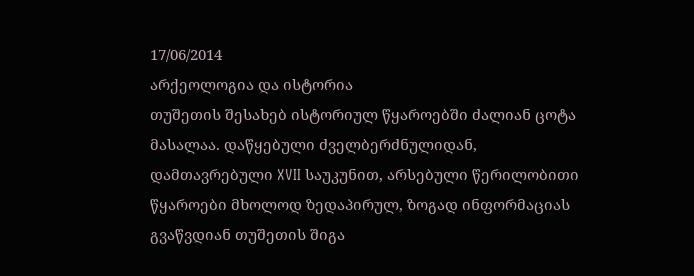17/06/2014
არქეოლოგია და ისტორია
თუშეთის შესახებ ისტორიულ წყაროებში ძალიან ცოტა მასალაა. დაწყებული ძველბერძნულიდან, დამთავრებული XVII საუკუნით, არსებული წერილობითი წყაროები მხოლოდ ზედაპირულ, ზოგად ინფორმაციას გვაწვდიან თუშეთის შიგა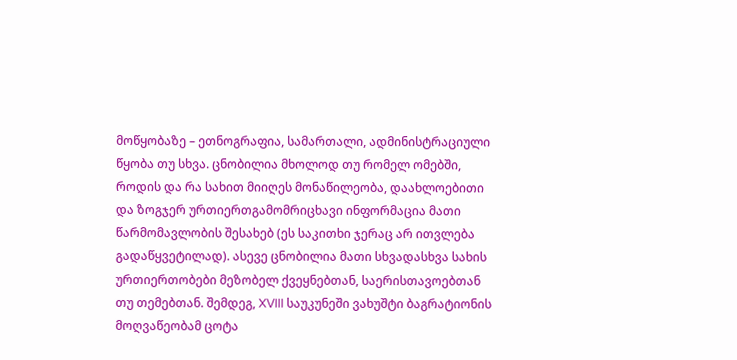მოწყობაზე – ეთნოგრაფია, სამართალი, ადმინისტრაციული წყობა თუ სხვა. ცნობილია მხოლოდ თუ რომელ ომებში, როდის და რა სახით მიიღეს მონაწილეობა, დაახლოებითი და ზოგჯერ ურთიერთგამომრიცხავი ინფორმაცია მათი წარმომავლობის შესახებ (ეს საკითხი ჯერაც არ ითვლება გადაწყვეტილად). ასევე ცნობილია მათი სხვადასხვა სახის ურთიერთობები მეზობელ ქვეყნებთან, საერისთავოებთან თუ თემებთან. შემდეგ, XVIII საუკუნეში ვახუშტი ბაგრატიონის მოღვაწეობამ ცოტა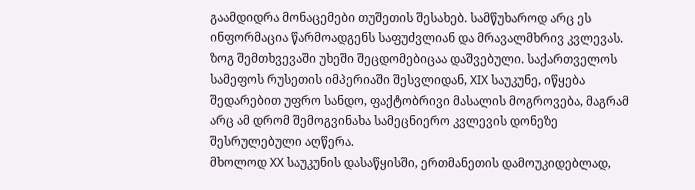გაამდიდრა მონაცემები თუშეთის შესახებ. სამწუხაროდ არც ეს ინფორმაცია წარმოადგენს საფუძვლიან და მრავალმხრივ კვლევას. ზოგ შემთხვევაში უხეში შეცდომებიცაა დაშვებული. საქართველოს სამეფოს რუსეთის იმპერიაში შესვლიდან, XIX საუკუნე, იწყება შედარებით უფრო სანდო, ფაქტობრივი მასალის მოგროვება, მაგრამ არც ამ დრომ შემოგვინახა სამეცნიერო კვლევის დონეზე შესრულებული აღწერა.
მხოლოდ XX საუკუნის დასაწყისში, ერთმანეთის დამოუკიდებლად,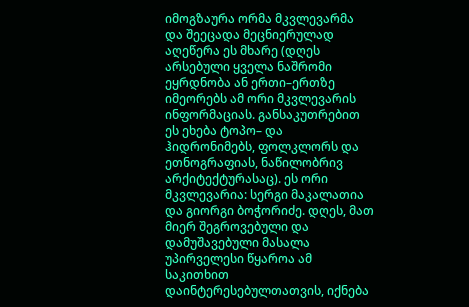იმოგზაურა ორმა მკვლევარმა და შეეცადა მეცნიერულად აღეწერა ეს მხარე (დღეს არსებული ყველა ნაშრომი ეყრდნობა ან ერთი–ერთზე იმეორებს ამ ორი მკვლევარის ინფორმაციას. განსაკუთრებით ეს ეხება ტოპო– და ჰიდრონიმებს, ფოლკლორს და ეთნოგრაფიას, ნაწილობრივ არქიტექტურასაც). ეს ორი მკვლევარია: სერგი მაკალათია და გიორგი ბოჭორიძე. დღეს, მათ მიერ შეგროვებული და დამუშავებული მასალა უპირველესი წყაროა ამ საკითხით დაინტერესებულთათვის, იქნება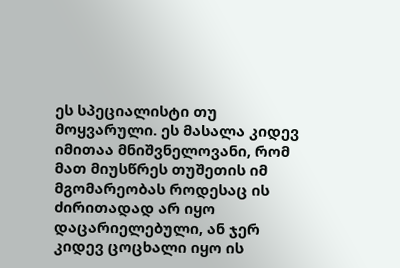ეს სპეციალისტი თუ მოყვარული. ეს მასალა კიდევ იმითაა მნიშვნელოვანი, რომ მათ მიუსწრეს თუშეთის იმ მგომარეობას როდესაც ის ძირითადად არ იყო დაცარიელებული, ან ჯერ კიდევ ცოცხალი იყო ის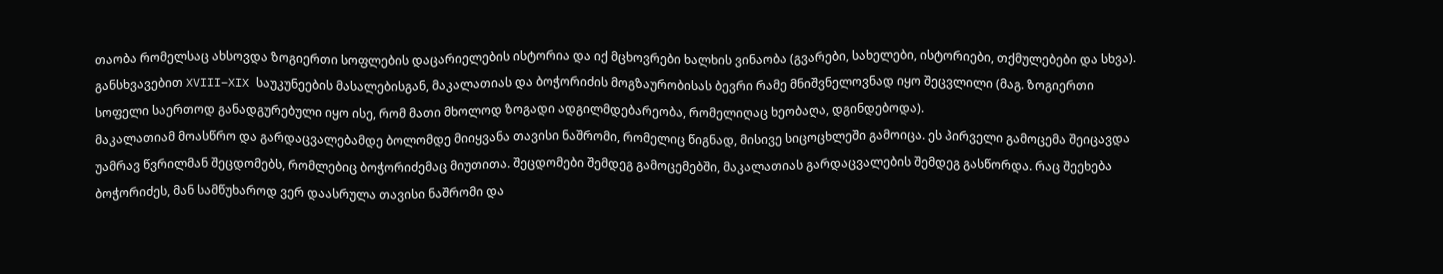თაობა რომელსაც ახსოვდა ზოგიერთი სოფლების დაცარიელების ისტორია და იქ მცხოვრები ხალხის ვინაობა (გვარები, სახელები, ისტორიები, თქმულებები და სხვა). განსხვავებით XVIII–XIX საუკუნეების მასალებისგან, მაკალათიას და ბოჭორიძის მოგზაურობისას ბევრი რამე მნიშვნელოვნად იყო შეცვლილი (მაგ. ზოგიერთი სოფელი საერთოდ განადგურებული იყო ისე, რომ მათი მხოლოდ ზოგადი ადგილმდებარეობა, რომელიღაც ხეობაღა, დგინდებოდა).
მაკალათიამ მოასწრო და გარდაცვალებამდე ბოლომდე მიიყვანა თავისი ნაშრომი, რომელიც წიგნად, მისივე სიცოცხლეში გამოიცა. ეს პირველი გამოცემა შეიცავდა უამრავ წვრილმან შეცდომებს, რომლებიც ბოჭორიძემაც მიუთითა. შეცდომები შემდეგ გამოცემებში, მაკალათიას გარდაცვალების შემდეგ გასწორდა. რაც შეეხება ბოჭორიძეს, მან სამწუხაროდ ვერ დაასრულა თავისი ნაშრომი და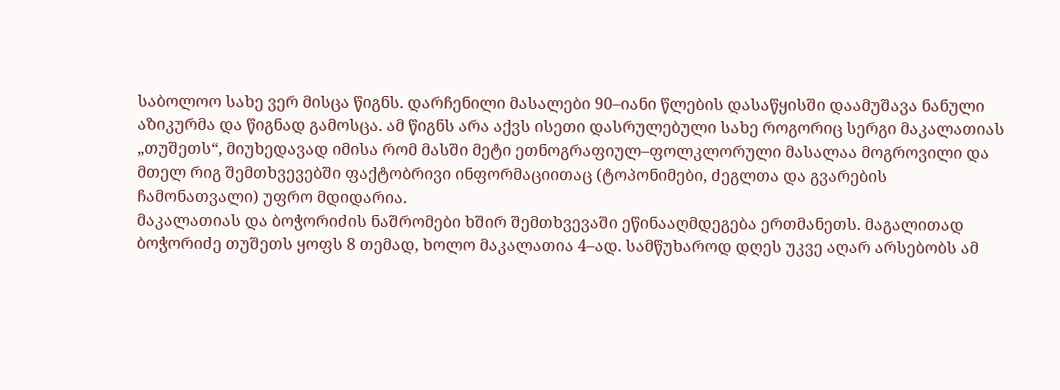საბოლოო სახე ვერ მისცა წიგნს. დარჩენილი მასალები 90–იანი წლების დასაწყისში დაამუშავა ნანული აზიკურმა და წიგნად გამოსცა. ამ წიგნს არა აქვს ისეთი დასრულებული სახე როგორიც სერგი მაკალათიას „თუშეთს“, მიუხედავად იმისა რომ მასში მეტი ეთნოგრაფიულ–ფოლკლორული მასალაა მოგროვილი და მთელ რიგ შემთხვევებში ფაქტობრივი ინფორმაციითაც (ტოპონიმები, ძეგლთა და გვარების ჩამონათვალი) უფრო მდიდარია.
მაკალათიას და ბოჭორიძის ნაშრომები ხშირ შემთხვევაში ეწინააღმდეგება ერთმანეთს. მაგალითად ბოჭორიძე თუშეთს ყოფს 8 თემად, ხოლო მაკალათია 4–ად. სამწუხაროდ დღეს უკვე აღარ არსებობს ამ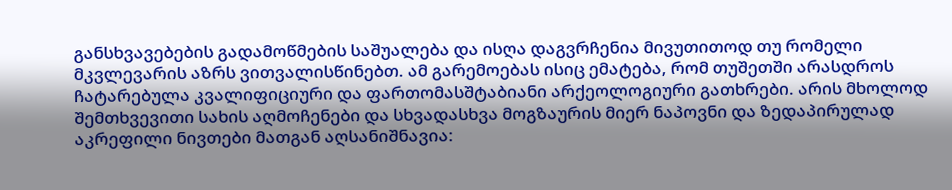განსხვავებების გადამოწმების საშუალება და ისღა დაგვრჩენია მივუთითოდ თუ რომელი მკვლევარის აზრს ვითვალისწინებთ. ამ გარემოებას ისიც ემატება, რომ თუშეთში არასდროს ჩატარებულა კვალიფიციური და ფართომასშტაბიანი არქეოლოგიური გათხრები. არის მხოლოდ შემთხვევითი სახის აღმოჩენები და სხვადასხვა მოგზაურის მიერ ნაპოვნი და ზედაპირულად აკრეფილი ნივთები მათგან აღსანიშნავია: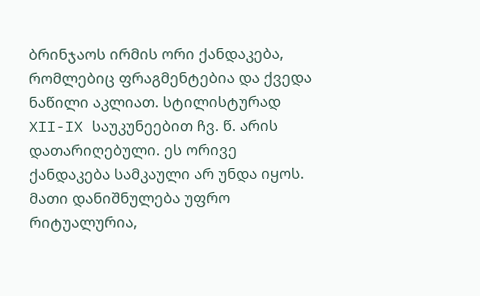ბრინჯაოს ირმის ორი ქანდაკება, რომლებიც ფრაგმენტებია და ქვედა ნაწილი აკლიათ. სტილისტურად XII-IX საუკუნეებით ჩვ. წ. არის დათარიღებული. ეს ორივე ქანდაკება სამკაული არ უნდა იყოს. მათი დანიშნულება უფრო რიტუალურია,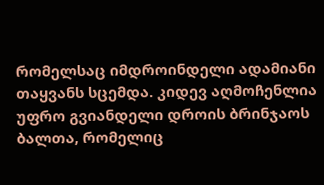რომელსაც იმდროინდელი ადამიანი თაყვანს სცემდა. კიდევ აღმოჩენლია უფრო გვიანდელი დროის ბრინჯაოს ბალთა, რომელიც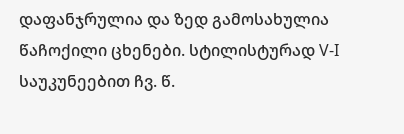დაფანჯრულია და ზედ გამოსახულია წაჩოქილი ცხენები. სტილისტურად V-I საუკუნეებით ჩვ. წ.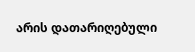არის დათარიღებული